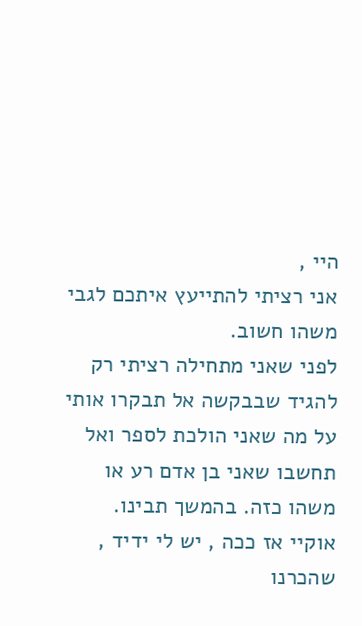היי ,
אני רציתי להתייעץ איתכם לגבי משהו חשוב.
לפני שאני מתחילה רציתי רק להגיד שבבקשה אל תבקרו אותי על מה שאני הולכת לספר ואל תחשבו שאני בן אדם רע או משהו כזה. בהמשך תבינו.
אוקיי אז ככה , יש לי ידיד , שהכרנו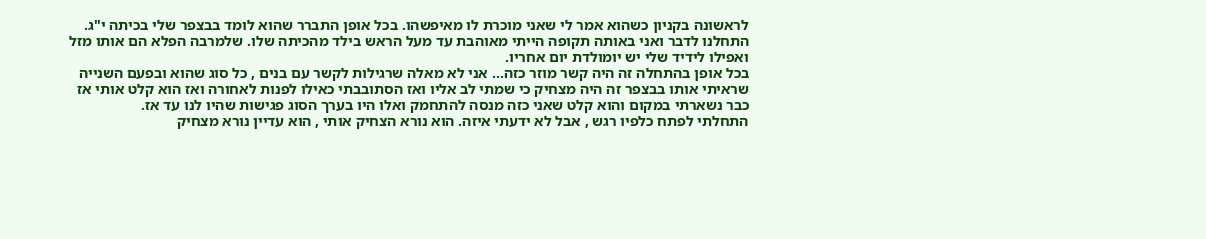לראשונה בקניון כשהוא אמר לי שאני מוכרת לו מאיפשהו. בכל אופן התברר שהוא לומד בבצפר שלי בכיתה י"ג.
התחלנו לדבר ואני באותה תקופה הייתי מאוהבת עד מעל הראש בילד מהכיתה שלו. שלמרבה הפלא הם אותו מזל ואפילו לידיד שלי יש יומולדת יום אחריו.
בכל אופן בהתחלה זה היה קשר מוזר כזה... אני לא מאלה שרגילות לקשר עם בנים , כל סוג שהוא ובפעם השנייה שראיתי אותו בבצפר זה היה מצחיק כי שמתי לב אליו ואז הסתובבתי כאילו לפנות לאחורה ואז הוא קלט אותי אז כבר נשארתי במקום והוא קלט שאני כזה מנסה להתחמק ואלו היו בערך הסוג פגישות שהיו לנו עד אז.
התחלתי לפתח כלפיו רגש , אבל לא ידעתי איזה. הוא נורא הצחיק אותי , הוא עדיין נורא מצחיק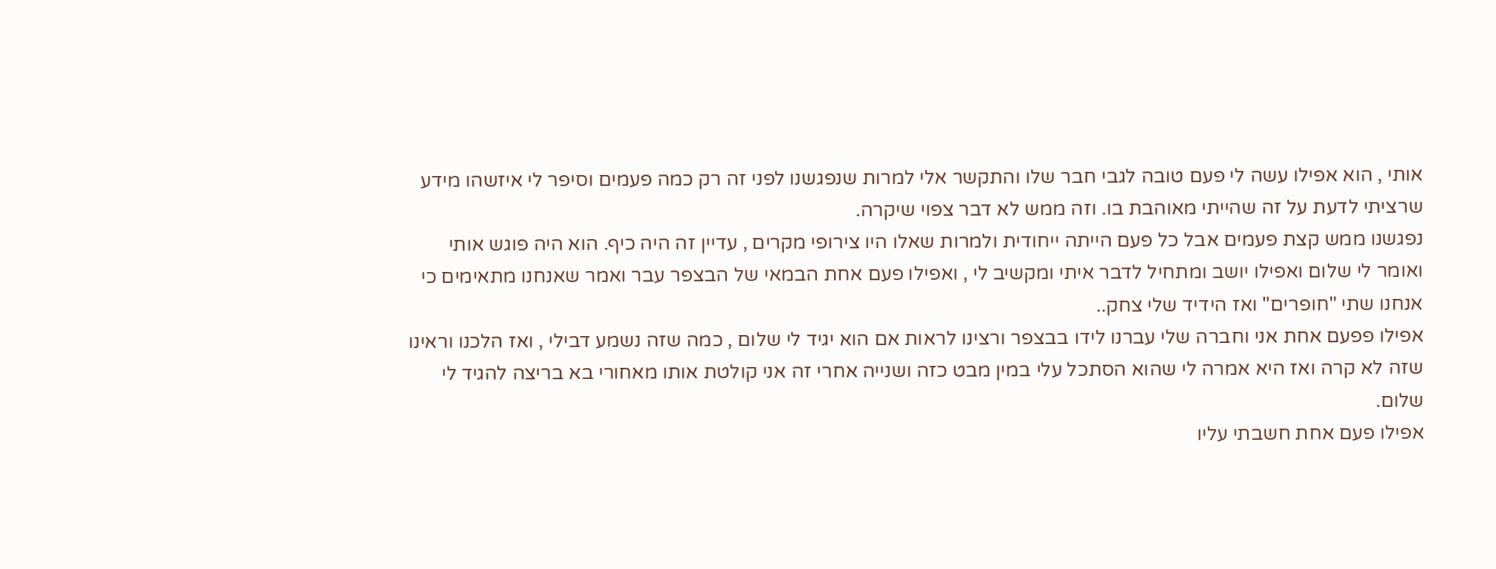אותי , הוא אפילו עשה לי פעם טובה לגבי חבר שלו והתקשר אלי למרות שנפגשנו לפני זה רק כמה פעמים וסיפר לי איזשהו מידע שרציתי לדעת על זה שהייתי מאוהבת בו. וזה ממש לא דבר צפוי שיקרה.
נפגשנו ממש קצת פעמים אבל כל פעם הייתה ייחודית ולמרות שאלו היו צירופי מקרים , עדיין זה היה כיף. הוא היה פוגש אותי ואומר לי שלום ואפילו יושב ומתחיל לדבר איתי ומקשיב לי , ואפילו פעם אחת הבמאי של הבצפר עבר ואמר שאנחנו מתאימים כי אנחנו שתי "חופרים" ואז הידיד שלי צחק..
אפילו פפעם אחת אני וחברה שלי עברנו לידו בבצפר ורצינו לראות אם הוא יגיד לי שלום , כמה שזה נשמע דבילי , ואז הלכנו וראינו שזה לא קרה ואז היא אמרה לי שהוא הסתכל עלי במין מבט כזה ושנייה אחרי זה אני קולטת אותו מאחורי בא בריצה להגיד לי שלום.
אפילו פעם אחת חשבתי עליו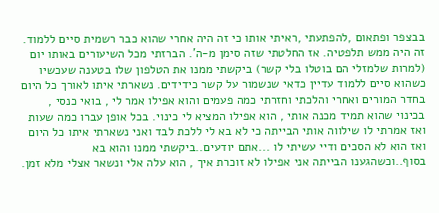בבצפר ופתאום ,להפתעתי ,ראיתי אותו כי זה היה אחרי שהוא כבר רשמית סיים ללמוד. זה היה ממש תלפטיה. אז החלטתי שזה סימן מ-ה'. הברזתי מכל השיעורים באותו יום (למרות שלמזלי הם בוטלו בלי קשר) ביקשתי ממנו את הטלפון שלו בטענה שעכשיו כשהוא סיים ללמוד עדיין כדאי שנשמור על קשר כידידים. נשארתי איתו לאורך כל היום בחדר המורים ואחרי והלכתי וחזרתי כמה פעמים והוא אפילו אמר לי , בואי כנסי , בכינוי שהוא תמיד מכנה אותי , הוא אפילו המציא לי כינוי. בכל אופן עברו כמה שעות ואז אמרתי לו שילווה אותי הבייתה כי לא בא לי ללכת לבד ואני נשארתי איתו כל היום ואז הוא לא הסכים ודיי עשיתי לו ...אתם יודעים..ביקשתי ממנו והוא בא בסוף..וכשהגענו הבייתה אני אפילו לא זוכרת איך , הוא עלה אלי ונשאר אצלי מלא זמן.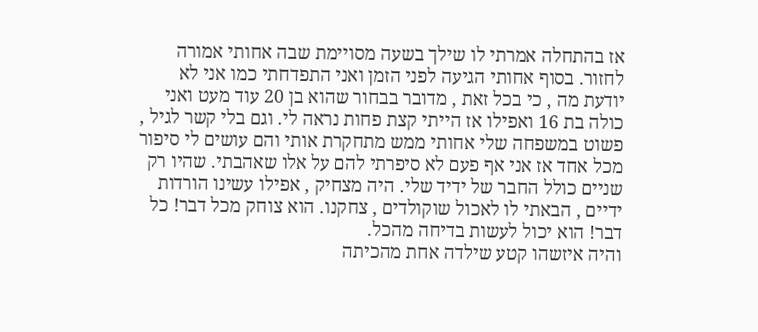אז בהתחלה אמרתי לו שילך בשעה מסויימת שבה אחותי אמורה לחזור. בסוף אחותי הגיעה לפני הזמן ואני התפדחתי כמו אני לא יודעת מה , כי בכל זאת , מדובר בבחור שהוא בן 20 עוד מעט ואני כולה בת 16 ואפילו אז הייתי קצת פחות נראה לי. וגם בלי קשר לגיל , פשוט במשפחה שלי אחותי ממש מתחקרת אותי והם עושים לי סיפור מכל אחד אז אני אף פעם לא סיפרתי להם על אלו שאהבתי. שהיו רק שניים כולל החבר של ידיד שלי. היה מצחיק , אפילו עשינו הורדות ידיים , הבאתי לו לאכול שוקולדים , צחקנו. הוא צוחק מכל דבר! כל דבר! הוא יכול לעשות בדיחה מהכל.
והיה איזשהו קטע שילדה אחת מהכיתה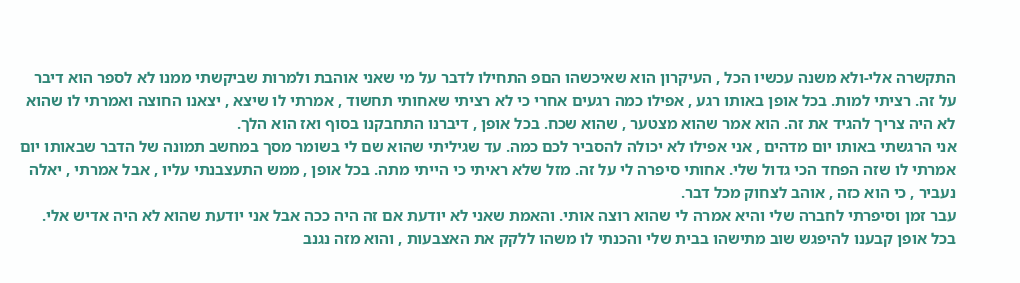התקשרה אלי-ולא משנה עכשיו הכל , העיקרון הוא שאיכשהו הםפ התחילו לדבר על מי שאני אוהבת ולמרות שביקשתי ממנו לא לספר הוא דיבר על זה. רציתי למות. בכל אופן באותו רגע , אפילו כמה רגעים אחרי כי לא רציתי שאחותי תחשוד , אמרתי לו שיצא , יצאנו החוצה ואמרתי לו שהוא לא היה צריך להגיד את זה. הוא אמר שהוא מצטער , שהוא שכח. בכל אופן , דיברנו התחבקנו בסוף ואז הוא הלך.
אני הרגשתי באותו יום מדהים , אני אפילו לא יכולה להסביר לכם כמה. עד שגיליתי שהוא שם לי בשומר מסך במחשב תמונה של הדבר שבאותו יום אמרתי לו שזה הפחד הכי גדול שלי. אחותי סיפרה לי על זה. מזל שלא ראיתי כי הייתי מתה. בכל אופן , ממש התעצבנתי עליו , אבל אמרתי , יאלה נעביר , כי הוא כזה , אוהב לצחוק מכל דבר.
עבר זמן וסיפרתי לחברה שלי והיא אמרה לי שהוא רוצה אותי. והאמת שאני לא יודעת אם זה היה ככה אבל אני יודעת שהוא לא היה אדיש אלי. בכל אופן קבענו להיפגש שוב מתישהו בבית שלי והכנתי לו משהו ללקק את האצבעות , והוא מזה נגנב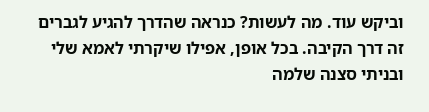וביקש עוד. מה לעשות? כנראה שהדרך להגיע לגברים זה דרך הקיבה. בכל אופן, אפילו שיקרתי לאמא שלי ובניתי סצנה שלמה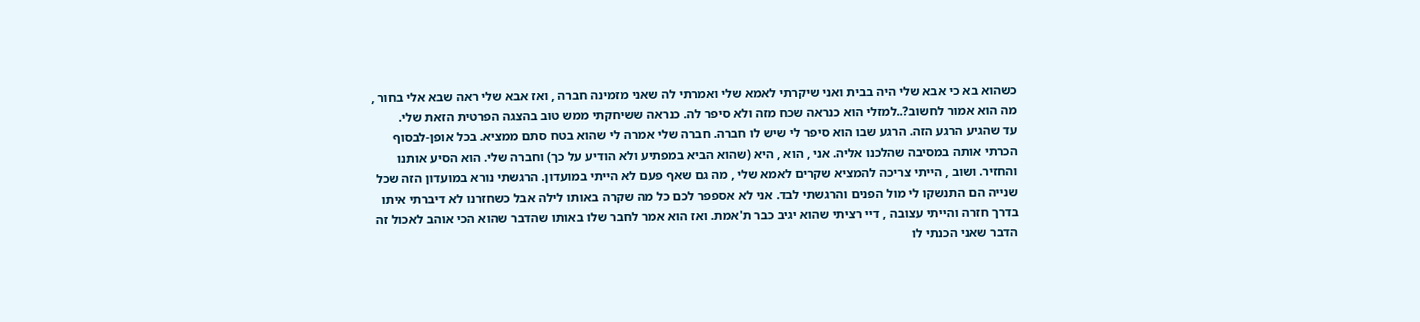כשהוא בא כי אבא שלי היה בבית ואני שיקרתי לאמא שלי ואמרתי לה שאני מזמינה חברה , ואז אבא שלי ראה שבא אלי בחור , מה הוא אמור לחשוב?..למזלי הוא כנראה שכח מזה ולא סיפר לה. כנראה ששיחקתי ממש טוב בהצגה הפרטית הזאת שלי.
עד שהגיע הרגע הזה. הרגע שבו הוא סיפר לי שיש לו חברה. חברה שלי אמרה לי שהוא בטח סתם ממציא. בכל אופן-לבסוף הכרתי אותה במסיבה שהלכנו אליה. אני , הוא , היא (שהוא הביא במפתיע ולא הודיע על כך) וחברה שלי. הוא הסיע אותנו והחזיר. ושוב , הייתי צריכה להמציא שקרים לאמא שלי , מה גם שאף פעם לא הייתי במועדון. הרגשתי נורא במועדון הזה שכל שנייה הם התנשקו לי מול הפנים והרגשתי לבד. אני לא אספפר לכם כל מה שקרה באותו לילה אבל כשחזרנו לא דיברתי איתו בדרך חזרה והייתי עצובה , דיי רציתי שהוא יגיב כבר ת'אמת. ואז הוא אמר לחבר שלו באותו שהדבר שהוא הכי אוהב לאכול זה הדבר שאני הכנתי לו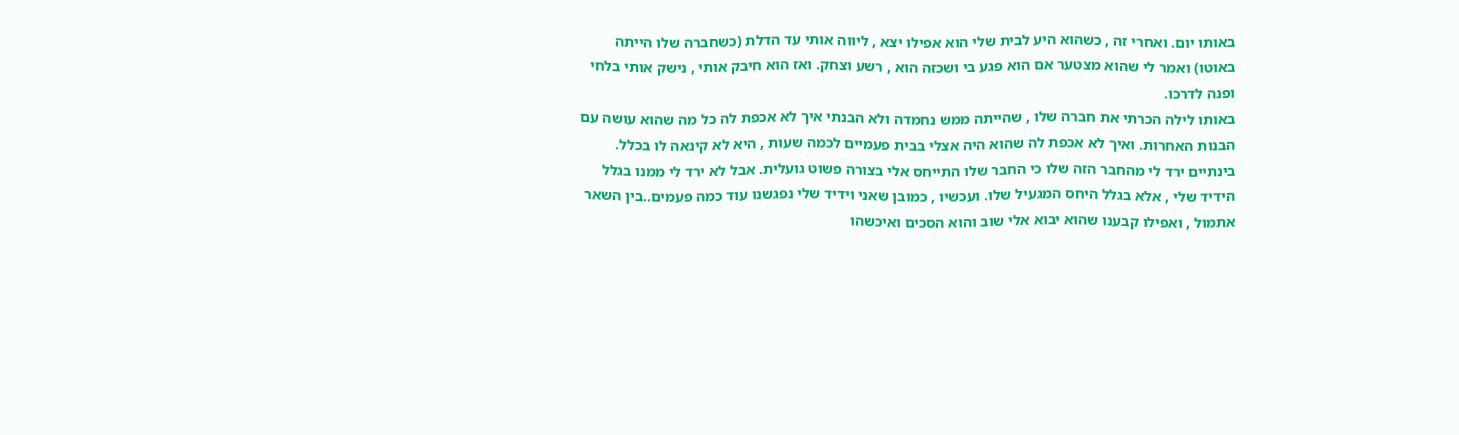באותו יום. ואחרי זה , כשהוא היע לבית שלי הוא אפילו יצא , ליווה אותי עד הדלת (כשחברה שלו הייתה באוטו) ואמר לי שהוא מצטער אם הוא פגע בי ושכזה הוא , רשע וצחק. ואז הוא חיבק אותי , נישק אותי בלחי ופנה לדרכו.
באותו לילה הכרתי את חברה שלו , שהייתה ממש נחמדה ולא הבנתי איך לא אכפת לה כל מה שהוא עושה עם הבנות האחרות. ואיך לא אכפת לה שהוא היה אצלי בבית פעמיים לכמה שעות , היא לא קינאה לו בכלל.
בינתיים ירד לי מהחבר הזה שלו כי החבר שלו התייחס אלי בצורה פשוט גועלית. אבל לא ירד לי ממנו בגלל הידיד שלי , אלא בגלל היחס המגעיל שלו. ועכשיו , כמובן שאני וידיד שלי נפגשנו עוד כמה פעמים..בין השאר אתמול , ואפילו קבענו שהוא יבוא אלי שוב והוא הסכים ואיכשהו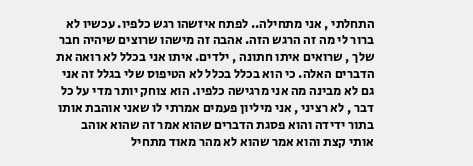התחלתי , אני מתחילה.. לפתח איזשהו רגש כלפיו. עכשיו לא ברור לי מה זה הרגש הזה. אהבה זה מישהו שרוצים שיהיה חבר שלך , שרואים איתו חתונה , ילדים. איתו אני בכלל לא רואה את הדברים האלה. כי הוא בכלל בכלל לא הטיפוס שלי בגלל זה אני גם לא מבינה מה אני מרגישה כלפיו. הוא צוחק יותר מדי על כל דבר , לא רציני , אני מיליון פעמים אמרתי לו שאני אוהבת אותו בתור ידידה והוא פסגת הדברים שהוא אמר זה שהוא אוהב אותי קצת והוא אמר שהוא לא מהר מאוד מתחיל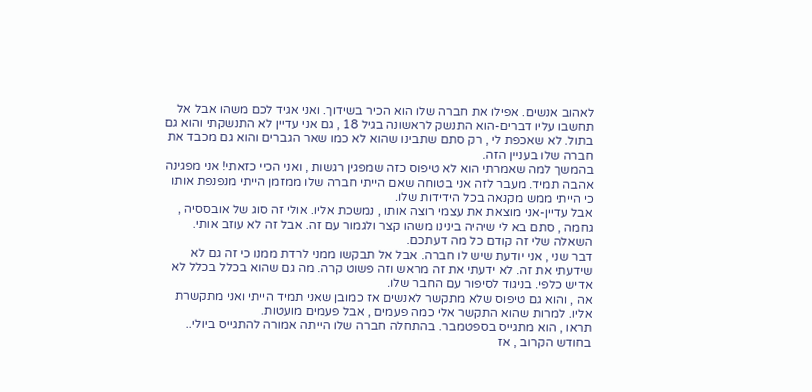לאהוב אנשים. אפילו את חברה שלו הוא הכיר בשידוך. ואני אגיד לכם משהו אבל אל תחשבו עליו דברים-הוא התנשק לראשונה בגיל 18 , גם אני עדיין לא התנשקתי והוא גם בתול. לא שאכפת לי , רק סתם שתבינו שהוא לא כמו שאר הגברים והוא גם מכבד את חברה שלו בעניין הזה.
בהמשך למה שאמרתי הוא לא טיפוס כזה שמפגין רגשות , ואני הכיי כזאתי! אני מפגינה אהבה תמיד. מעבר לזה אני בטוחה שאם הייתי חברה שלו ממזמן הייתי מנפנפת אותו כי הייתי ממש מקנאה בכל הידידות שלו.
אבל עדיין-אני מוצאת את עצמי רוצה אותו , נמשכת אליו. אולי זה סוג של אובססיה , גחמה , סתם בא לי שיהיה בינינו משהו קצר ולגמור עם זה. אבל זה לא עוזב אותי.
השאלה שלי זה קודם כל מה דעתכם.
דבר שני , אני יודעת שיש לו חברה. אבל אל תבקשו ממני לרדת ממנו כי זה גם לא שידעתי את זה. לא ידעתי את זה מראש וזה פשוט קרה. מה גם שהוא בכלל בכלל לא אדיש כלפי. בניגוד לסיפור עם החבר שלו.
אה , והוא גם טיפוס שלא מתקשר לאנשים אז כמובן שאני תמיד הייתי ואני מתקשרת אליו. למרות שהוא התקשר אלי כמה פעמים , אבל פעמים מועטות.
תראו , הוא מתגייס בספטמבר. בהתחלה חברה שלו הייתה אמורה להתגייס ביולי.. בחודש הקרוב , אז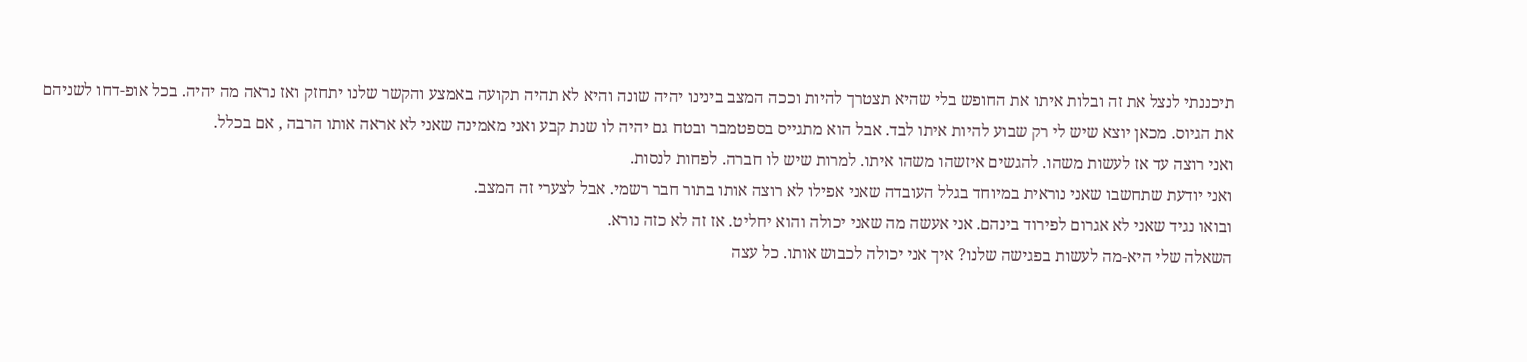תיכננתי לנצל את זה ובלות איתו את החופש בלי שהיא תצטרך להיות וככה המצב בינינו יהיה שונה והיא לא תהיה תקועה באמצע והקשר שלנו יתחזק ואז נראה מה יהיה. בכל אופ-דחו לשניהם את הגיוס. מכאן יוצא שיש לי רק שבוע להיות איתו לבד. אבל הוא מתגייס בספטמבר ובטח גם יהיה לו שנת קבע ואני מאמינה שאני לא אראה אותו הרבה , אם בכלל.
ואני רוצה עד אז לעשות משהו. להגשים איזשהו משהו איתו. למרות שיש לו חברה. לפחות לנסות.
ואני יודעת שתחשבו שאני נוראית במיוחד בגלל העובדה שאני אפילו לא רוצה אותו בתור חבר רשמי. אבל לצערי זה המצב.
ובואו נגיד שאני לא אגרום לפירוד בינהם. אני אעשה מה שאני יכולה והוא יחליט. אז זה לא כזה נורא.
השאלה שלי היא-מה לעשות בפגישה שלנו? איך אני יכולה לכבוש אותו. כל עצה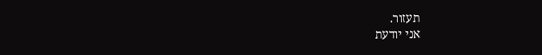תעזור.
אני יודעת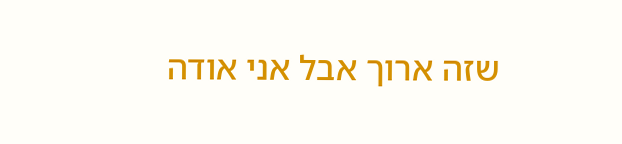שזה ארוך אבל אני אודה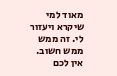מאוד למי שיקרא ויעזור לי. זה ממש ממש חשוב. אין לכם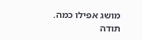מושג אפילו כמה.
תודה